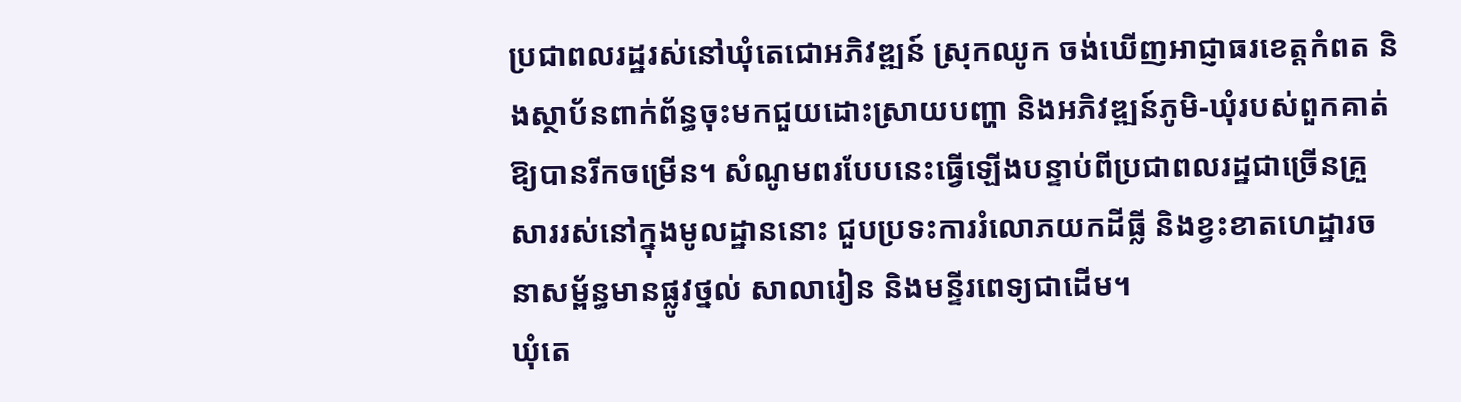ប្រជាពលរដ្ឋរស់នៅឃុំតេជោអភិវឌ្ឍន៍ ស្រុកឈូក ចង់ឃើញអាជ្ញាធរខេត្តកំពត និងស្ថាប័នពាក់ព័ន្ធចុះមកជួយដោះស្រាយបញ្ហា និងអភិវឌ្ឍន៍ភូមិ-ឃុំរបស់ពួកគាត់ឱ្យបានរីកចម្រើន។ សំណូមពរបែបនេះធ្វើឡើងបន្ទាប់ពីប្រជាពលរដ្ឋជាច្រើនគ្រួសាររស់នៅក្នុងមូលដ្ឋាននោះ ជួបប្រទះការរំលោភយកដីធ្លី និងខ្វះខាតហេដ្ឋារចនាសម្ព័ន្ធមានផ្លូវថ្នល់ សាលារៀន និងមន្ទីរពេទ្យជាដើម។
ឃុំតេ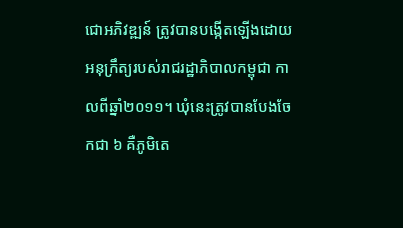ជោអភិវឌ្ឍន៍ ត្រូវបានបង្កើតឡើងដោយអនុក្រឹត្យរបស់រាជរដ្ឋាភិបាលកម្ពុជា កាលពីឆ្នាំ២០១១។ ឃុំនេះត្រូវបានបែងចែកជា ៦ គឺភូមិតេ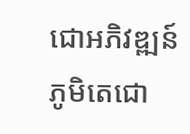ជោអភិវឌ្ឍន៍ ភូមិតេជោ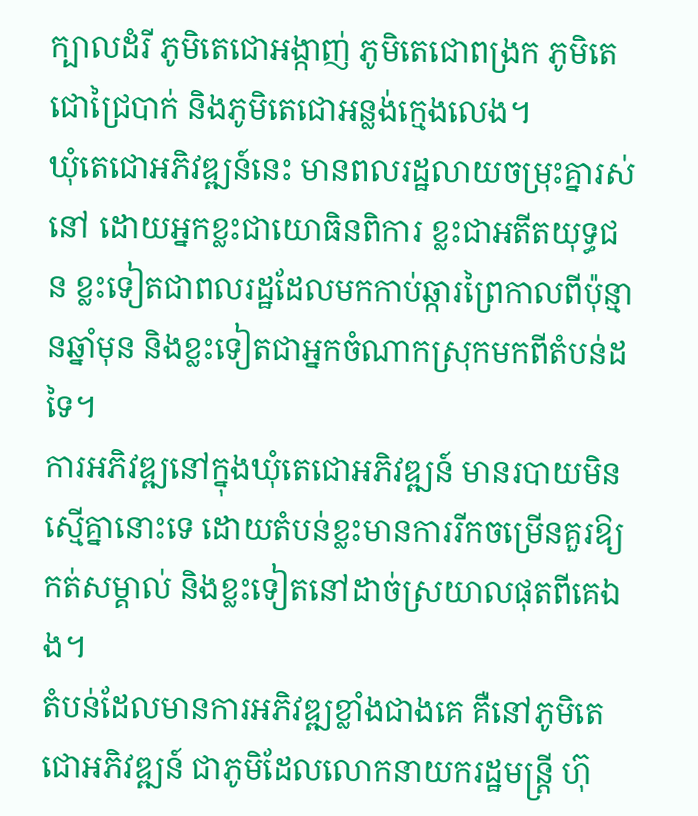ក្បាលដំរី ភូមិតេជោអង្កាញ់ ភូមិតេជោពង្រក ភូមិតេជោជ្រៃបាក់ និងភូមិតេជោអន្លង់ក្មេងលេង។
ឃុំតេជោអភិវឌ្ឍន៍នេះ មានពលរដ្ឋលាយចម្រុះគ្នារស់នៅ ដោយអ្នកខ្លះជាយោធិនពិការ ខ្លះជាអតីតយុទ្ធជន ខ្លះទៀតជាពលរដ្ឋដែលមកកាប់ឆ្ការព្រៃកាលពីប៉ុន្មានឆ្នាំមុន និងខ្លះទៀតជាអ្នកចំណាកស្រុកមកពីតំបន់ដទៃ។
ការអភិវឌ្ឍនៅក្នុងឃុំតេជោអភិវឌ្ឍន៍ មានរបាយមិនស្មើគ្នានោះទេ ដោយតំបន់ខ្លះមានការរីកចម្រើនគួរឱ្យកត់សម្គាល់ និងខ្លះទៀតនៅដាច់ស្រយាលផុតពីគេឯង។
តំបន់ដែលមានការអភិវឌ្ឍខ្លាំងជាងគេ គឺនៅភូមិតេជោអភិវឌ្ឍន៍ ជាភូមិដែលលោកនាយករដ្ឋមន្ត្រី ហ៊ុ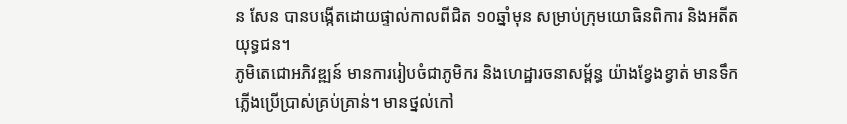ន សែន បានបង្កើតដោយផ្ទាល់កាលពីជិត ១០ឆ្នាំមុន សម្រាប់ក្រុមយោធិនពិការ និងអតីតយុទ្ធជន។
ភូមិតេជោអភិវឌ្ឍន៍ មានការរៀបចំជាភូមិករ និងហេដ្ឋារចនាសម្ព័ន្ធ យ៉ាងខ្វែងខ្វាត់ មានទឹក ភ្លើងប្រើប្រាស់គ្រប់គ្រាន់។ មានថ្នល់កៅ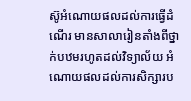ស៊ូអំណោយផលដល់ការធ្វើដំណើរ មានសាលារៀនតាំងពីថ្នាក់បឋមរហូតដល់វិទ្យាល័យ អំណោយផលដល់ការសិក្សារប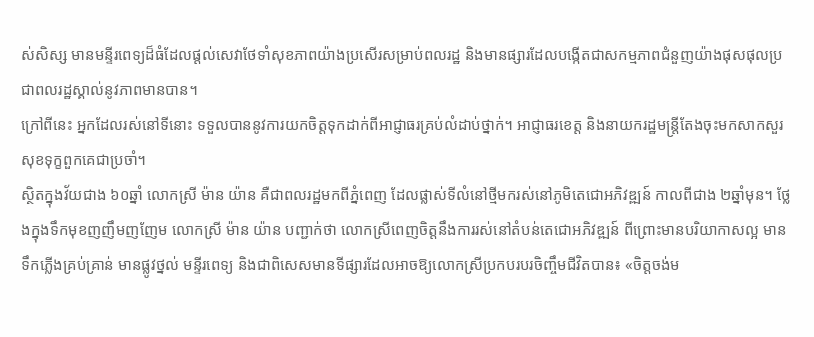ស់សិស្ស មានមន្ទីរពេទ្យដ៏ធំដែលផ្ដល់សេវាថែទាំសុខភាពយ៉ាងប្រសើរសម្រាប់ពលរដ្ឋ និងមានផ្សារដែលបង្កើតជាសកម្មភាពជំនួញយ៉ាងផុសផុលប្រជាពលរដ្ឋស្គាល់នូវភាពមានបាន។
ក្រៅពីនេះ អ្នកដែលរស់នៅទីនោះ ទទួលបាននូវការយកចិត្តទុកដាក់ពីអាជ្ញាធរគ្រប់លំដាប់ថ្នាក់។ អាជ្ញាធរខេត្ត និងនាយករដ្ឋមន្ត្រីតែងចុះមកសាកសួរសុខទុក្ខពួកគេជាប្រចាំ។
ស្ថិតក្នុងវ័យជាង ៦០ឆ្នាំ លោកស្រី ម៉ាន យ៉ាន គឺជាពលរដ្ឋមកពីភ្នំពេញ ដែលផ្លាស់ទីលំនៅថ្មីមករស់នៅភូមិតេជោអភិវឌ្ឍន៍ កាលពីជាង ២ឆ្នាំមុន។ ថ្លែងក្នុងទឹកមុខញញឹមញញែម លោកស្រី ម៉ាន យ៉ាន បញ្ជាក់ថា លោកស្រីពេញចិត្តនឹងការរស់នៅតំបន់តេជោអភិវឌ្ឍន៍ ពីព្រោះមានបរិយាកាសល្អ មានទឹកភ្លើងគ្រប់គ្រាន់ មានផ្លូវថ្នល់ មន្ទីរពេទ្យ និងជាពិសេសមានទីផ្សារដែលអាចឱ្យលោកស្រីប្រកបរបរចិញ្ចឹមជីវិតបាន៖ «ចិត្តចង់ម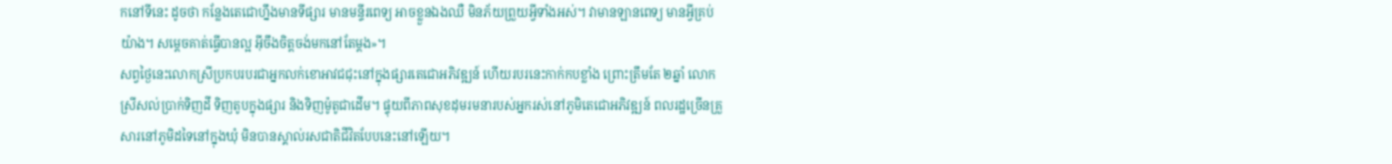កនៅទីនេះ ដូចថា កន្លែងតេជោហ្នឹងមានទីផ្សារ មានមន្ទីរពេទ្យ អាចខ្លួនឯងឈឺ មិនភ័យព្រួយអ្វីទាំងអស់។ វាមានឡានពេទ្យ មានអ្វីគ្រប់យ៉ាង។ សម្ដេចគាត់ធ្វើបានល្អ អ៊ីចឹងចិត្តចង់មកនៅតែម្ដង»។
សព្វថ្ងៃនេះលោកស្រីប្រកបរបរជាអ្នកលក់ខោអាវជជុះនៅក្នុងផ្សារតេជោអភិវឌ្ឍន៍ ហើយរបរនេះកាក់កបខ្លាំង ព្រោះត្រឹមតែ ២ឆ្នាំ លោកស្រីសល់ប្រាក់ទិញដី ទិញតូបក្នុងផ្សារ និងទិញម៉ូតូជាដើម។ ផ្ទុយពីភាពសុខដុមរមនារបស់អ្នករស់នៅភូមិតេជោអភិវឌ្ឍន៍ ពលរដ្ឋច្រើនគ្រួសារនៅភូមិដទៃនៅក្នុងឃុំ មិនបានស្គាល់រសជាតិជីវិតបែបនេះនៅឡើយ។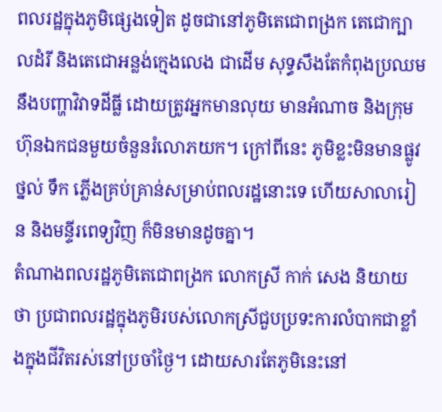ពលរដ្ឋក្នុងភូមិផ្សេងទៀត ដូចជានៅភូមិតេជោពង្រក តេជោក្បាលដំរី និងតេជោអន្លង់ក្មេងលេង ជាដើម សុទ្ធសឹងតែកំពុងប្រឈមនឹងបញ្ហាវិវាទដីធ្លី ដោយត្រូវអ្នកមានលុយ មានអំណាច និងក្រុមហ៊ុនឯកជនមួយចំនួនរំលោភយក។ ក្រៅពីនេះ ភូមិខ្លះមិនមានផ្លូវថ្នល់ ទឹក ភ្លើងគ្រប់គ្រាន់សម្រាប់ពលរដ្ឋនោះទេ ហើយសាលារៀន និងមន្ទីរពេទ្យវិញ ក៏មិនមានដូចគ្នា។
តំណាងពលរដ្ឋភូមិតេជោពង្រក លោកស្រី កាក់ សេង និយាយថា ប្រជាពលរដ្ឋក្នុងភូមិរបស់លោកស្រីជួបប្រទះការលំបាកជាខ្លាំងក្នុងជីវិតរស់នៅប្រចាំថ្ងៃ។ ដោយសារតែភូមិនេះនៅ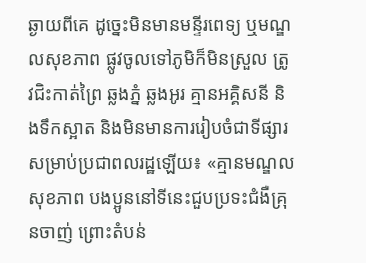ឆ្ងាយពីគេ ដូច្នេះមិនមានមន្ទីរពេទ្យ ឬមណ្ឌលសុខភាព ផ្លូវចូលទៅភូមិក៏មិនស្រួល ត្រូវជិះកាត់ព្រៃ ឆ្លងភ្នំ ឆ្លងអូរ គ្មានអគ្គិសនី និងទឹកស្អាត និងមិនមានការរៀបចំជាទីផ្សារសម្រាប់ប្រជាពលរដ្ឋឡើយ៖ «គ្មានមណ្ឌលសុខភាព បងប្អូននៅទីនេះជួបប្រទះជំងឺគ្រុនចាញ់ ព្រោះតំបន់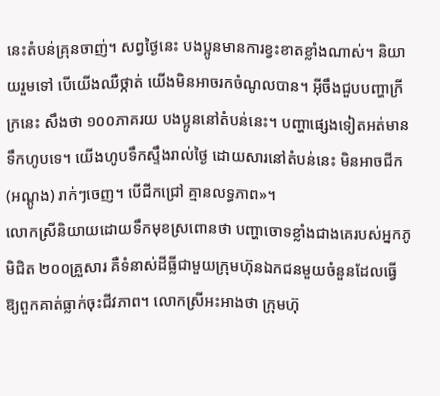នេះតំបន់គ្រុនចាញ់។ សព្វថ្ងៃនេះ បងប្អូនមានការខ្វះខាតខ្លាំងណាស់។ និយាយរួមទៅ បើយើងឈឺថ្កាត់ យើងមិនអាចរកចំណូលបាន។ អ៊ីចឹងជួបបញ្ហាក្រីក្រនេះ សឹងថា ១០០ភាគរយ បងប្អូននៅតំបន់នេះ។ បញ្ហាផ្សេងទៀតអត់មានទឹកហូបទេ។ យើងហូបទឹកស្ទឹងរាល់ថ្ងៃ ដោយសារនៅតំបន់នេះ មិនអាចជីក (អណ្ដូង) រាក់ៗចេញ។ បើជីកជ្រៅ គ្មានលទ្ធភាព»។
លោកស្រីនិយាយដោយទឹកមុខស្រពោនថា បញ្ហាចោទខ្លាំងជាងគេរបស់អ្នកភូមិជិត ២០០គ្រួសារ គឺទំនាស់ដីធ្លីជាមួយក្រុមហ៊ុនឯកជនមួយចំនួនដែលធ្វើឱ្យពួកគាត់ធ្លាក់ចុះជីវភាព។ លោកស្រីអះអាងថា ក្រុមហ៊ុ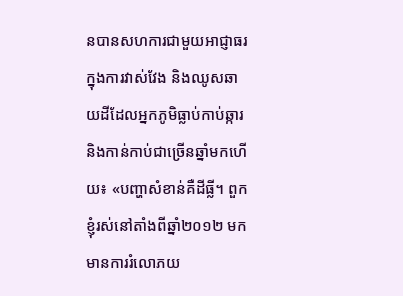នបានសហការជាមួយអាជ្ញាធរក្នុងការវាស់វែង និងឈូសឆាយដីដែលអ្នកភូមិធ្លាប់កាប់ឆ្ការ និងកាន់កាប់ជាច្រើនឆ្នាំមកហើយ៖ «បញ្ហាសំខាន់គឺដីធ្លី។ ពួកខ្ញុំរស់នៅតាំងពីឆ្នាំ២០១២ មក មានការរំលោភយ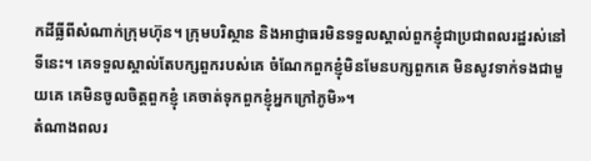កដីធ្លីពីសំណាក់ក្រុមហ៊ុន។ ក្រុមបរិស្ថាន និងអាជ្ញាធរមិនទទួលស្គាល់ពួកខ្ញុំជាប្រជាពលរដ្ឋរស់នៅទីនេះ។ គេទទួលស្គាល់តែបក្សពួករបស់គេ ចំណែកពួកខ្ញុំមិនមែនបក្សពួកគេ មិនសូវទាក់ទងជាមួយគេ គេមិនចូលចិត្តពួកខ្ញុំ គេចាត់ទុកពួកខ្ញុំអ្នកក្រៅភូមិ»។
តំណាងពលរ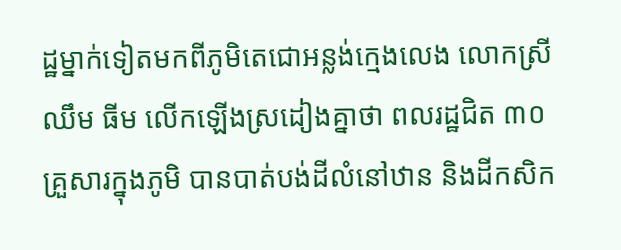ដ្ឋម្នាក់ទៀតមកពីភូមិតេជោអន្លង់ក្មេងលេង លោកស្រី ឈឹម ធីម លើកឡើងស្រដៀងគ្នាថា ពលរដ្ឋជិត ៣០គ្រួសារក្នុងភូមិ បានបាត់បង់ដីលំនៅឋាន និងដីកសិក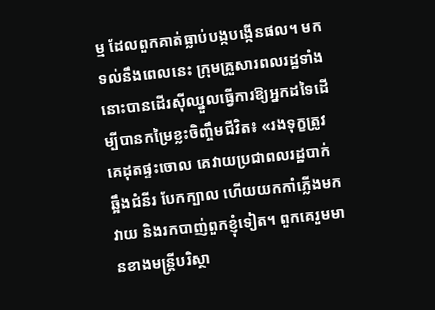ម្ម ដែលពួកគាត់ធ្លាប់បង្កបង្កើនផល។ មកទល់នឹងពេលនេះ ក្រុមគ្រួសារពលរដ្ឋទាំងនោះបានដើរស៊ីឈ្នួលធ្វើការឱ្យអ្នកដទៃដើម្បីបានកម្រៃខ្លះចិញ្ចឹមជីវិត៖ «រងទុក្ខត្រូវគេដុតផ្ទះចោល គេវាយប្រជាពលរដ្ឋបាក់ឆ្អឹងជំនីរ បែកក្បាល ហើយយកកាំភ្លើងមកវាយ និងរកបាញ់ពួកខ្ញុំទៀត។ ពួកគេរួមមានខាងមន្ត្រីបរិស្ថា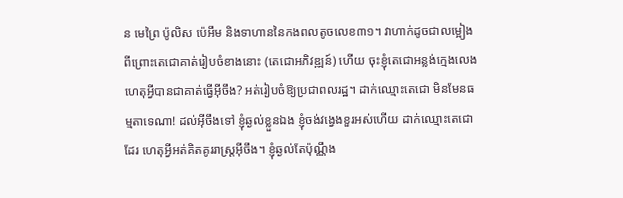ន មេព្រៃ ប៉ូលិស ប៉េអឹម និងទាហាននៃកងពលតូចលេខ៣១។ វាហាក់ដូចជាលម្អៀង ពីព្រោះតេជោគាត់រៀបចំខាងនោះ (តេជោអភិវឌ្ឍន៍) ហើយ ចុះខ្ញុំតេជោអន្លង់ក្មេងលេង ហេតុអ្វីបានជាគាត់ធ្វើអ៊ីចឹង? អត់រៀបចំឱ្យប្រជាពលរដ្ឋ។ ដាក់ឈ្មោះតេជោ មិនមែនធម្មតាទេណា! ដល់អ៊ីចឹងទៅ ខ្ញុំឆ្ងល់ខ្លួនឯង ខ្ញុំចង់វង្វេងខួរអស់ហើយ ដាក់ឈ្មោះតេជោដែរ ហេតុអ្វីអត់គិតគូររាស្ត្រអ៊ីចឹង។ ខ្ញុំឆ្ងល់តែប៉ុណ្ណឹង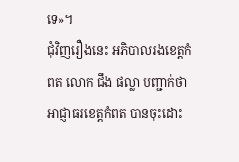ទេ»។
ជុំវិញរឿងនេះ អភិបាលរងខេត្តកំពត លោក ជឹង ផល្លា បញ្ជាក់ថា អាជ្ញាធរខេត្តកំពត បានចុះដោះ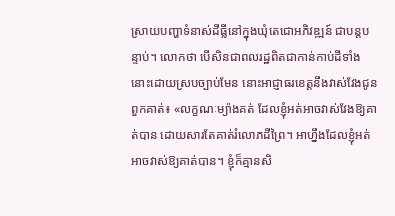ស្រាយបញ្ហាទំនាស់ដីធ្លីនៅក្នុងឃុំតេជោអភិវឌ្ឍន៍ ជាបន្តបន្ទាប់។ លោកថា បើសិនជាពលរដ្ឋពិតជាកាន់កាប់ដីទាំងនោះដោយស្របច្បាប់មែន នោះអាជ្ញាធរខេត្តនឹងវាស់វែងជូនពួកគាត់៖ «លក្ខណៈម្យ៉ាងគត់ ដែលខ្ញុំអត់អាចវាស់វែងឱ្យគាត់បាន ដោយសារតែគាត់រំលោភដីព្រៃ។ អាហ្នឹងដែលខ្ញុំអត់អាចវាស់ឱ្យគាត់បាន។ ខ្ញុំក៏គ្មានសិ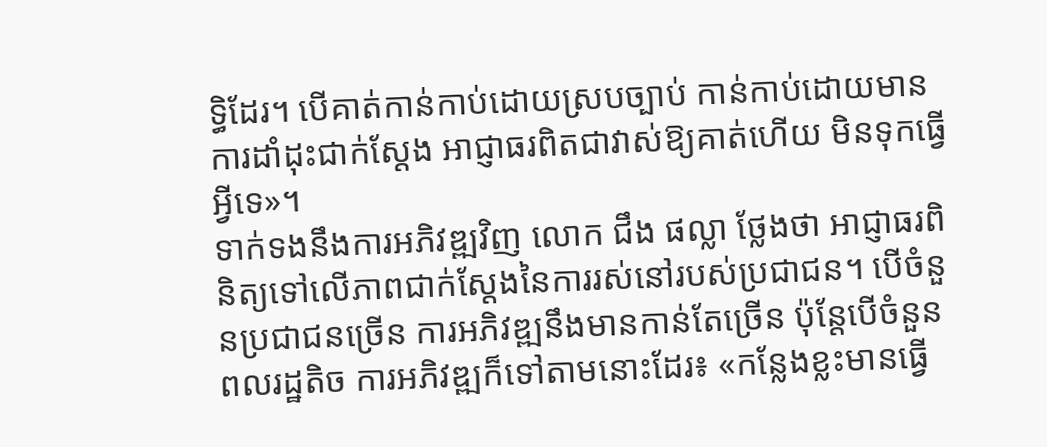ទ្ធិដែរ។ បើគាត់កាន់កាប់ដោយស្របច្បាប់ កាន់កាប់ដោយមានការដាំដុះជាក់ស្ដែង អាជ្ញាធរពិតជាវាស់ឱ្យគាត់ហើយ មិនទុកធ្វើអ្វីទេ»។
ទាក់ទងនឹងការអភិវឌ្ឍវិញ លោក ជឹង ផល្លា ថ្លែងថា អាជ្ញាធរពិនិត្យទៅលើភាពជាក់ស្ដែងនៃការរស់នៅរបស់ប្រជាជន។ បើចំនួនប្រជាជនច្រើន ការអភិវឌ្ឍនឹងមានកាន់តែច្រើន ប៉ុន្តែបើចំនួនពលរដ្ឋតិច ការអភិវឌ្ឍក៏ទៅតាមនោះដែរ៖ «កន្លែងខ្លះមានធ្វើ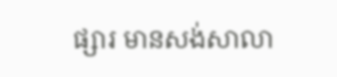ផ្សារ មានសង់សាលា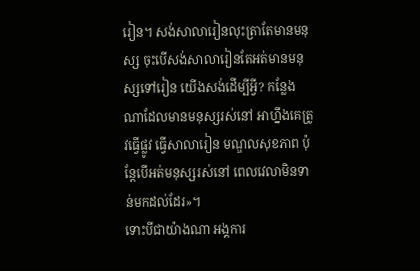រៀន។ សង់សាលារៀនលុះត្រាតែមានមនុស្ស ចុះបើសង់សាលារៀនតែអត់មានមនុស្សទៅរៀន យើងសង់ដើម្បីអ្វី? កន្លែងណាដែលមានមនុស្សរស់នៅ អាហ្នឹងគេត្រូវធ្វើផ្លូវ ធ្វើសាលារៀន មណ្ឌលសុខភាព ប៉ុន្តែបើអត់មនុស្សរស់នៅ ពេលវេលាមិនទាន់មកដល់ដែរ»។
ទោះបីជាយ៉ាងណា អង្គការ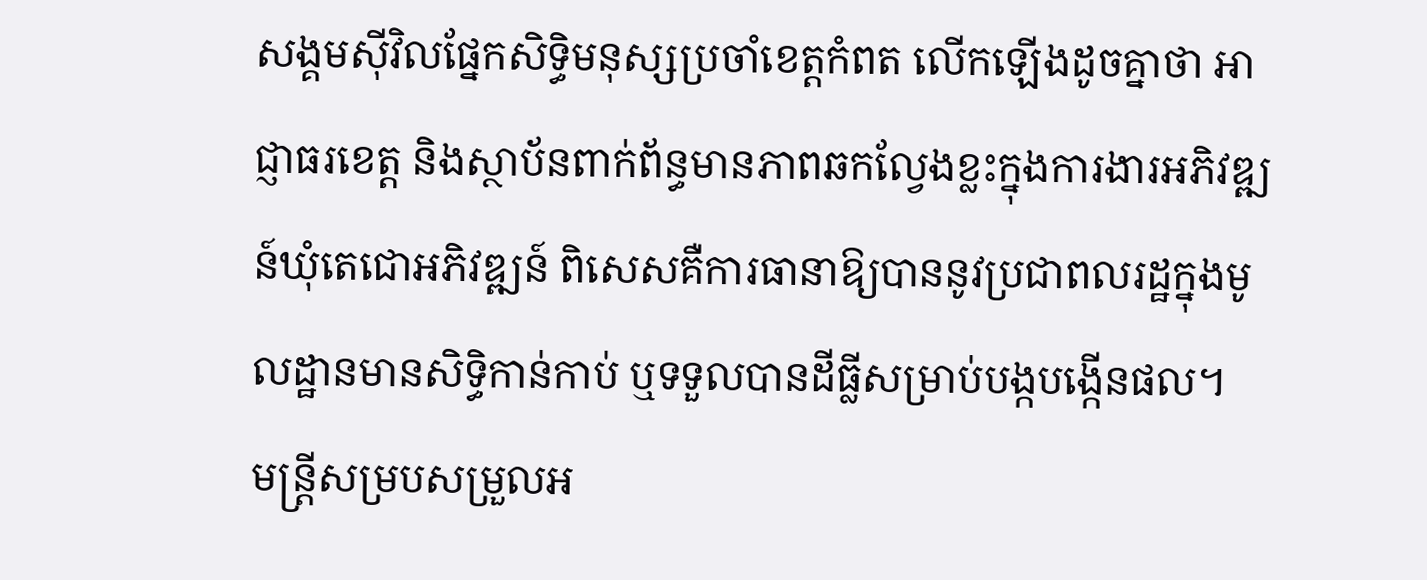សង្គមស៊ីវិលផ្នែកសិទ្ធិមនុស្សប្រចាំខេត្តកំពត លើកឡើងដូចគ្នាថា អាជ្ញាធរខេត្ត និងស្ថាប័នពាក់ព័ន្ធមានភាពឆកល្វែងខ្លះក្នុងការងារអភិវឌ្ឍន៍ឃុំតេជោអភិវឌ្ឍន៍ ពិសេសគឺការធានាឱ្យបាននូវប្រជាពលរដ្ឋក្នុងមូលដ្ឋានមានសិទ្ធិកាន់កាប់ ឬទទួលបានដីធ្លីសម្រាប់បង្កបង្កើនផល។
មន្ត្រីសម្របសម្រួលអ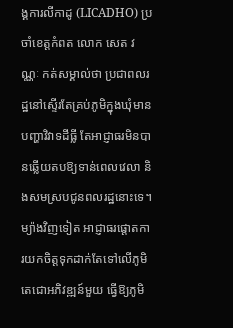ង្គការលីកាដូ (LICADHO) ប្រចាំខេត្តកំពត លោក សេត វណ្ណៈ កត់សម្គាល់ថា ប្រជាពលរដ្ឋនៅស្ទើរតែគ្រប់ភូមិក្នុងឃុំមានបញ្ហាវិវាទដីធ្លី តែអាជ្ញាធរមិនបានឆ្លើយតបឱ្យទាន់ពេលវេលា និងសមស្របជូនពលរដ្ឋនោះទេ។ ម្យ៉ាងវិញទៀត អាជ្ញាធរផ្ដោតការយកចិត្តទុកដាក់តែទៅលើភូមិតេជោអភិវឌ្ឍន៍មួយ ធ្វើឱ្យភូមិ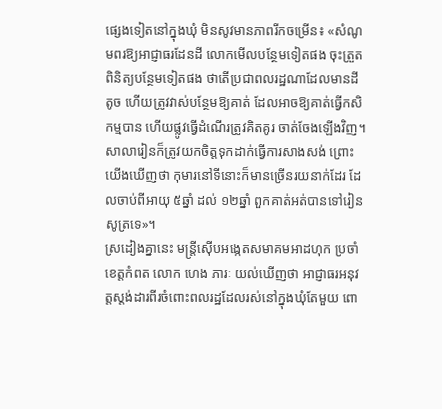ផ្សេងទៀតនៅក្នុងឃុំ មិនសូវមានភាពរីកចម្រើន៖ «សំណូមពរឱ្យអាជ្ញាធរដែនដី លោកមើលបន្ថែមទៀតផង ចុះត្រួតពិនិត្យបន្ថែមទៀតផង ថាតើប្រជាពលរដ្ឋណាដែលមានដីតូច ហើយត្រូវវាស់បន្ថែមឱ្យគាត់ ដែលអាចឱ្យគាត់ធ្វើកសិកម្មបាន ហើយផ្លូវធ្វើដំណើរត្រូវគិតគូរ ចាត់ចែងឡើងវិញ។ សាលារៀនក៏ត្រូវយកចិត្តទុកដាក់ធ្វើការសាងសង់ ព្រោះយើងឃើញថា កុមារនៅទីនោះក៏មានច្រើនរយនាក់ដែរ ដែលចាប់ពីអាយុ ៥ឆ្នាំ ដល់ ១២ឆ្នាំ ពួកគាត់អត់បានទៅរៀនសូត្រទេ»។
ស្រដៀងគ្នានេះ មន្ត្រីស៊ើបអង្កេតសមាគមអាដហុក ប្រចាំខេត្តកំពត លោក ហេង ភារៈ យល់ឃើញថា អាជ្ញាធរអនុវត្តស្តង់ដារពីរចំពោះពលរដ្ឋដែលរស់នៅក្នុងឃុំតែមួយ ពោ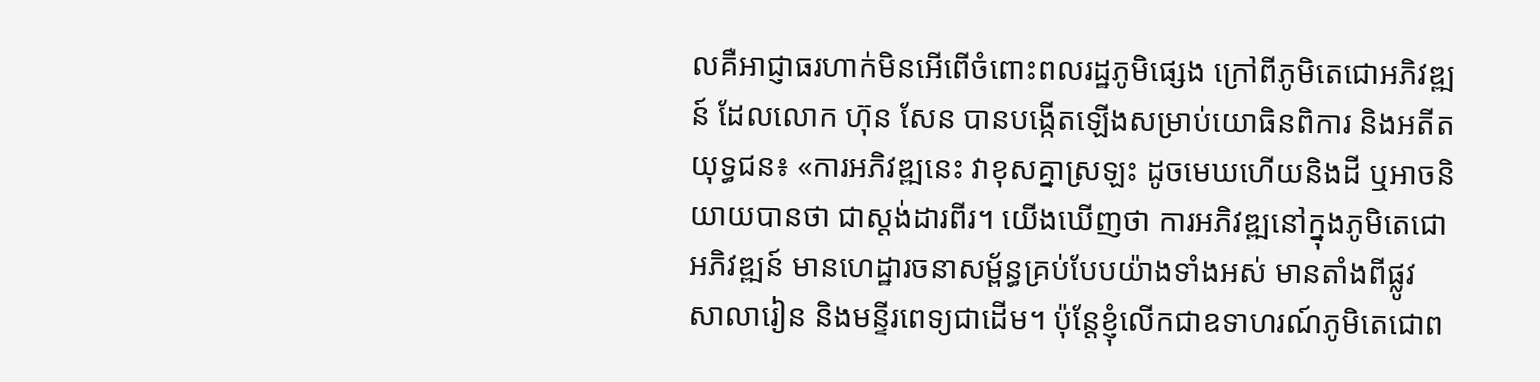លគឺអាជ្ញាធរហាក់មិនអើពើចំពោះពលរដ្ឋភូមិផ្សេង ក្រៅពីភូមិតេជោអភិវឌ្ឍន៍ ដែលលោក ហ៊ុន សែន បានបង្កើតឡើងសម្រាប់យោធិនពិការ និងអតីតយុទ្ធជន៖ «ការអភិវឌ្ឍនេះ វាខុសគ្នាស្រឡះ ដូចមេឃហើយនិងដី ឬអាចនិយាយបានថា ជាស្តង់ដារពីរ។ យើងឃើញថា ការអភិវឌ្ឍនៅក្នុងភូមិតេជោអភិវឌ្ឍន៍ មានហេដ្ឋារចនាសម្ព័ន្ធគ្រប់បែបយ៉ាងទាំងអស់ មានតាំងពីផ្លូវ សាលារៀន និងមន្ទីរពេទ្យជាដើម។ ប៉ុន្តែខ្ញុំលើកជាឧទាហរណ៍ភូមិតេជោព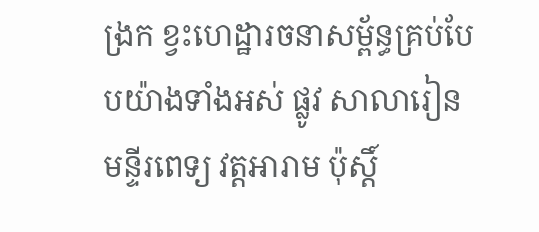ង្រក ខ្វះហេដ្ឋារចនាសម្ព័ន្ធគ្រប់បែបយ៉ាងទាំងអស់ ផ្លូវ សាលារៀន មន្ទីរពេទ្យ វត្តអារាម ប៉ុស្តិ៍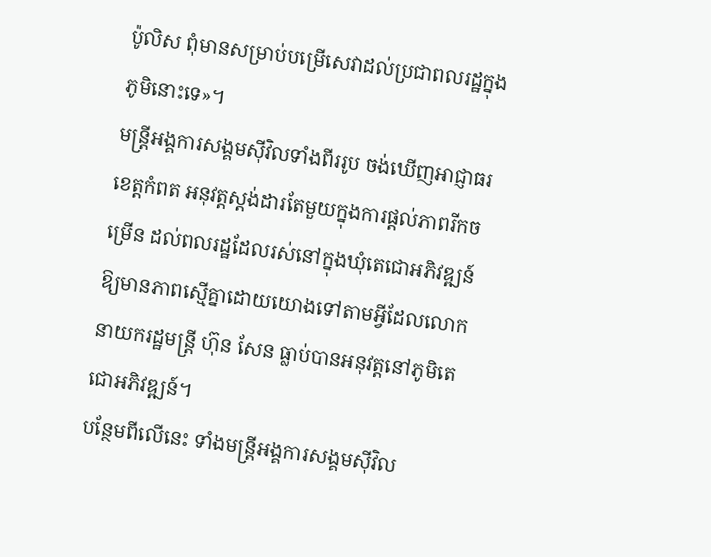ប៉ូលិស ពុំមានសម្រាប់បម្រើសេវាដល់ប្រជាពលរដ្ឋក្នុងភូមិនោះទេ»។
មន្ត្រីអង្គការសង្គមស៊ីវិលទាំងពីររូប ចង់ឃើញអាជ្ញាធរខេត្តកំពត អនុវត្តស្តង់ដារតែមួយក្នុងការផ្ដល់ភាពរីកចម្រើន ដល់ពលរដ្ឋដែលរស់នៅក្នុងឃុំតេជោអភិវឌ្ឍន៍ ឱ្យមានភាពស្មើគ្នាដោយយោងទៅតាមអ្វីដែលលោកនាយករដ្ឋមន្ត្រី ហ៊ុន សែន ធ្លាប់បានអនុវត្តនៅភូមិតេជោអភិវឌ្ឍន៍។
បន្ថែមពីលើនេះ ទាំងមន្ត្រីអង្គការសង្គមស៊ីវិល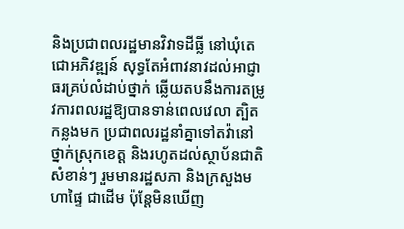និងប្រជាពលរដ្ឋមានវិវាទដីធ្លី នៅឃុំតេជោអភិវឌ្ឍន៍ សុទ្ធតែអំពាវនាវដល់អាជ្ញាធរគ្រប់លំដាប់ថ្នាក់ ឆ្លើយតបនឹងការតម្រូវការពលរដ្ឋឱ្យបានទាន់ពេលវេលា ត្បិតកន្លងមក ប្រជាពលរដ្ឋនាំគ្នាទៅតវ៉ានៅថ្នាក់ស្រុកខេត្ត និងរហូតដល់ស្ថាប័នជាតិសំខាន់ៗ រួមមានរដ្ឋសភា និងក្រសួងមហាផ្ទៃ ជាដើម ប៉ុន្តែមិនឃើញ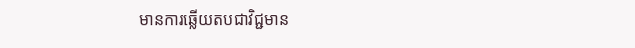មានការឆ្លើយតបជាវិជ្ជមាន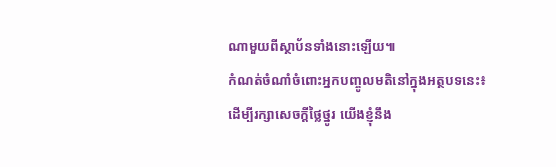ណាមួយពីស្ថាប័នទាំងនោះឡើយ៕
កំណត់ចំណាំចំពោះអ្នកបញ្ចូលមតិនៅក្នុងអត្ថបទនេះ៖
ដើម្បីរក្សាសេចក្ដីថ្លៃថ្នូរ យើងខ្ញុំនឹង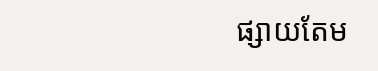ផ្សាយតែម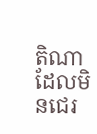តិណា ដែលមិនជេរ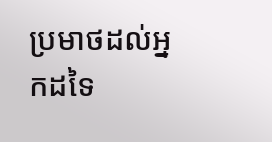ប្រមាថដល់អ្នកដទៃ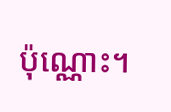ប៉ុណ្ណោះ។